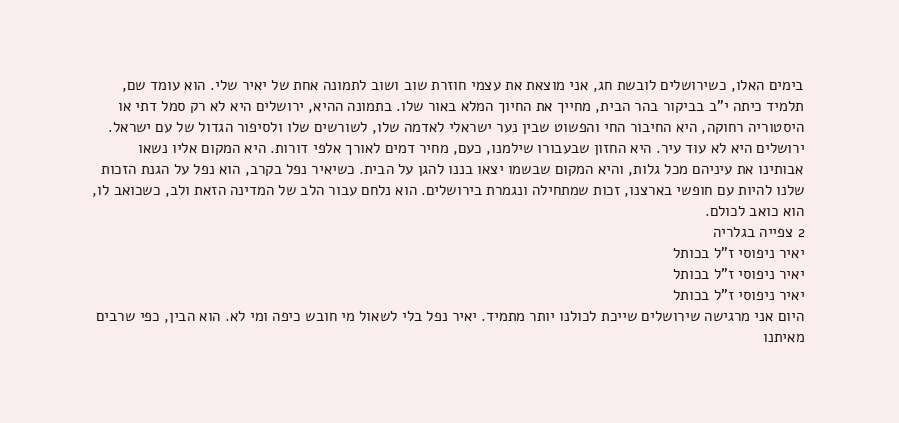בימים האלו, כשירושלים לובשת חג, אני מוצאת את עצמי חוזרת שוב ושוב לתמונה אחת של יאיר שלי. הוא עומד שם, תלמיד כיתה י"ב בביקור בהר הבית, מחייך את החיוך המלא באור שלו. בתמונה ההיא, ירושלים היא לא רק סמל דתי או היסטוריה רחוקה, היא החיבור החי והפשוט שבין נער ישראלי לאדמה שלו, לשורשים שלו ולסיפור הגדול של עם ישראל.
ירושלים היא לא עוד עיר. היא החזון שבעבורו שילמנו, כעם, מחיר דמים לאורך אלפי דורות. היא המקום אליו נשאו אבותינו את עיניהם מכל גלות, והיא המקום שבשמו יצאו בננו להגן על הבית. כשיאיר נפל בקרב, הוא נפל על הגנת הזכות שלנו להיות עם חופשי בארצנו, זכות שמתחילה ונגמרת בירושלים. הוא נלחם עבור הלב של המדינה הזאת ולב, כשכואב לו, הוא כואב לכולם.
2 צפייה בגלריה
יאיר ניפוסי ז"ל בכותל
יאיר ניפוסי ז"ל בכותל
יאיר ניפוסי ז"ל בכותל
היום אני מרגישה שירושלים שייכת לכולנו יותר מתמיד. יאיר נפל בלי לשאול מי חובש כיפה ומי לא. הוא הבין, כפי שרבים מאיתנו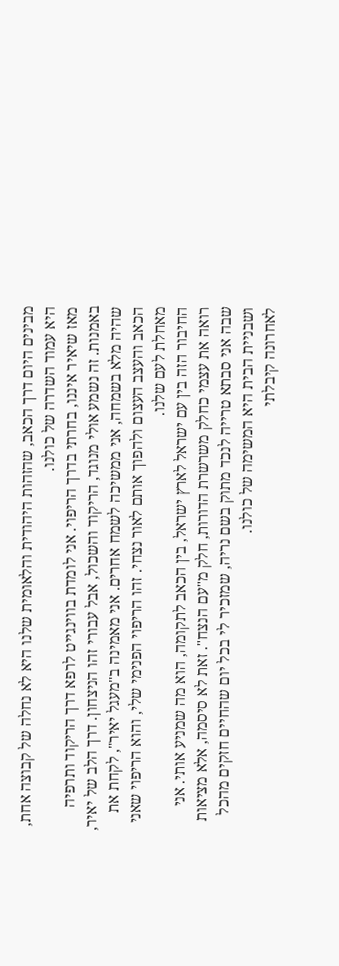מבינים היום דרך הכאב, שהזהות היהודית והלאומית שלנו היא לא נחלה של קבוצה אחת, היא עמוד השדרה של כולנו.
מאז שיאיר איננו, בחרתי בדרך הריפוי. אני לומדת בווינגייט לרפא דרך הריקוד ותרפיה באמנות. זה נשמע אולי מנוגד, הריקוד והשכול, אבל עבורי זהו הניצחון. דרך הלב של יאיר, שהיה מלא בשמחה, אני ממשיכה לשמח אחרים. אני מאמינה ב"מעגל יאיר", לקחת את הכאב והעצב העצום ולהפוך אותם לאור נצחי. זהו הריפוי הפנימי שלי, והוא הריפוי שאני מאחלת לעם שלנו.
החיבור הזה בין עם ישראל לארץ ישראל, בין הכאב לתקומה, הוא מה שמניע אותי. אני רואה את עצמי כחלק משרשרת הדורות, חלק מ"עם הנצח". זאת לא סיסמה, אלא מציאות שבה אני סבתא טרייה לנכד מתוק בשם נריה, שמזכיר לי בכל יום שהחיים חזקים מהכל ושבניית הבית היא המשימה של כולנו.
לאחרונה קיבלתי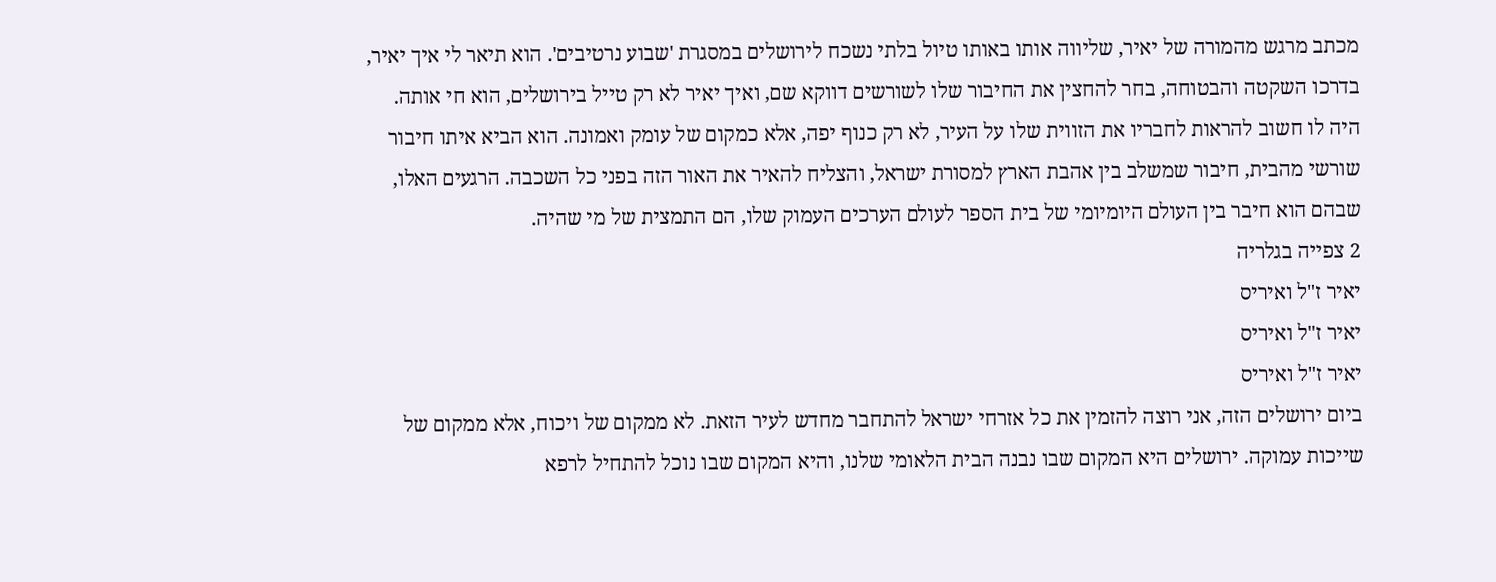מכתב מרגש מהמורה של יאיר, שליווה אותו באותו טיול בלתי נשכח לירושלים במסגרת 'שבוע נרטיבים'. הוא תיאר לי איך יאיר, בדרכו השקטה והבטוחה, בחר להחצין את החיבור שלו לשורשים דווקא שם, ואיך יאיר לא רק טייל בירושלים, הוא חי אותה. היה לו חשוב להראות לחבריו את הזווית שלו על העיר, לא רק כנוף יפה, אלא כמקום של עומק ואמונה. הוא הביא איתו חיבור שורשי מהבית, חיבור שמשלב בין אהבת הארץ למסורת ישראל, והצליח להאיר את האור הזה בפני כל השכבה. הרגעים האלו, שבהם הוא חיבר בין העולם היומיומי של בית הספר לעולם הערכים העמוק שלו, הם התמצית של מי שהיה.
2 צפייה בגלריה
יאיר ז"ל ואיריס
יאיר ז"ל ואיריס
יאיר ז"ל ואיריס
ביום ירושלים הזה, אני רוצה להזמין את כל אזרחי ישראל להתחבר מחדש לעיר הזאת. לא ממקום של ויכוח, אלא ממקום של שייכות עמוקה. ירושלים היא המקום שבו נבנה הבית הלאומי שלנו, והיא המקום שבו נוכל להתחיל לרפא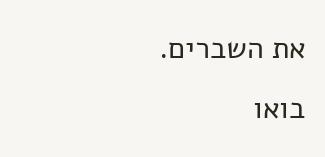את השברים.
בואו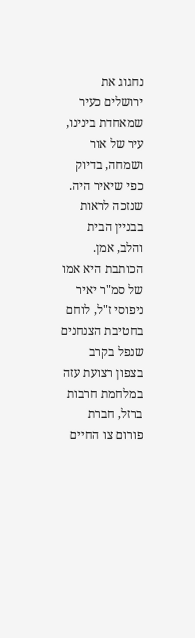נחגוג את ירושלים כעיר שמאחדת בינינו, עיר של אור ושמחה, בדיוק כפי שיאיר היה. שנזכה לראות בבניין הבית והלב, אמן.
הכותבת היא אמו של סמ"ר יאיר ניפוסי ז"ל, לוחם בחטיבת הצנחנים שנפל בקרב בצפון רצועת עזה במלחמת חרבות ברזל, חברת פורום צו החיים